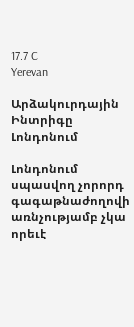17.7 C
Yerevan

Արձակուրդային Ինտրիգը Լոնդոնում

Լոնդոնում սպասվող չորորդ գագաթնաժողովի առնչությամբ չկա որեւէ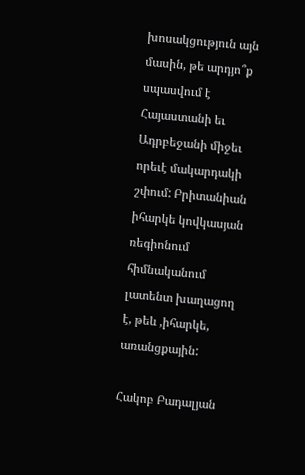խոսակցություն այն մասին, թե արդյո՞ք սպասվում է Հայաստանի եւ Ադրբեջանի միջեւ որեւէ մակարդակի շփում: Բրիտանիան իհարկե կովկասյան ռեգիոնում հիմնականում լատենտ խաղացող է, թեև ‚իհարկե, առանցքային:

Հակոբ Բադալյան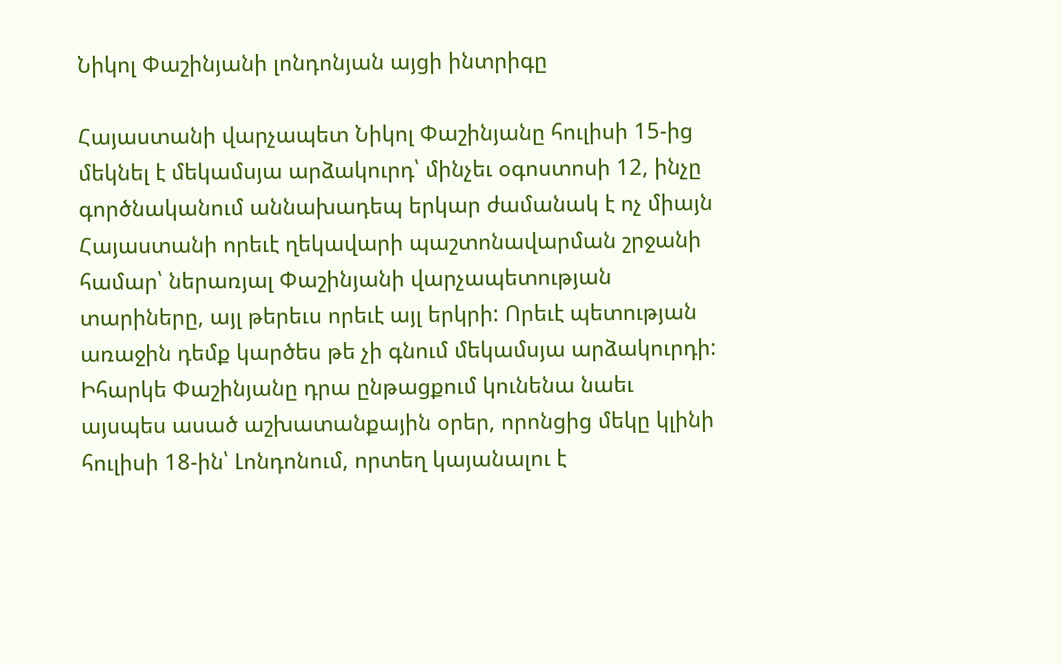Նիկոլ Փաշինյանի լոնդոնյան այցի ինտրիգը

Հայաստանի վարչապետ Նիկոլ Փաշինյանը հուլիսի 15-ից մեկնել է մեկամսյա արձակուրդ՝ մինչեւ օգոստոսի 12, ինչը գործնականում աննախադեպ երկար ժամանակ է ոչ միայն Հայաստանի որեւէ ղեկավարի պաշտոնավարման շրջանի համար՝ ներառյալ Փաշինյանի վարչապետության տարիները, այլ թերեւս որեւէ այլ երկրի: Որեւէ պետության առաջին դեմք կարծես թե չի գնում մեկամսյա արձակուրդի: Իհարկե Փաշինյանը դրա ընթացքում կունենա նաեւ այսպես ասած աշխատանքային օրեր, որոնցից մեկը կլինի հուլիսի 18-ին՝ Լոնդոնում, որտեղ կայանալու է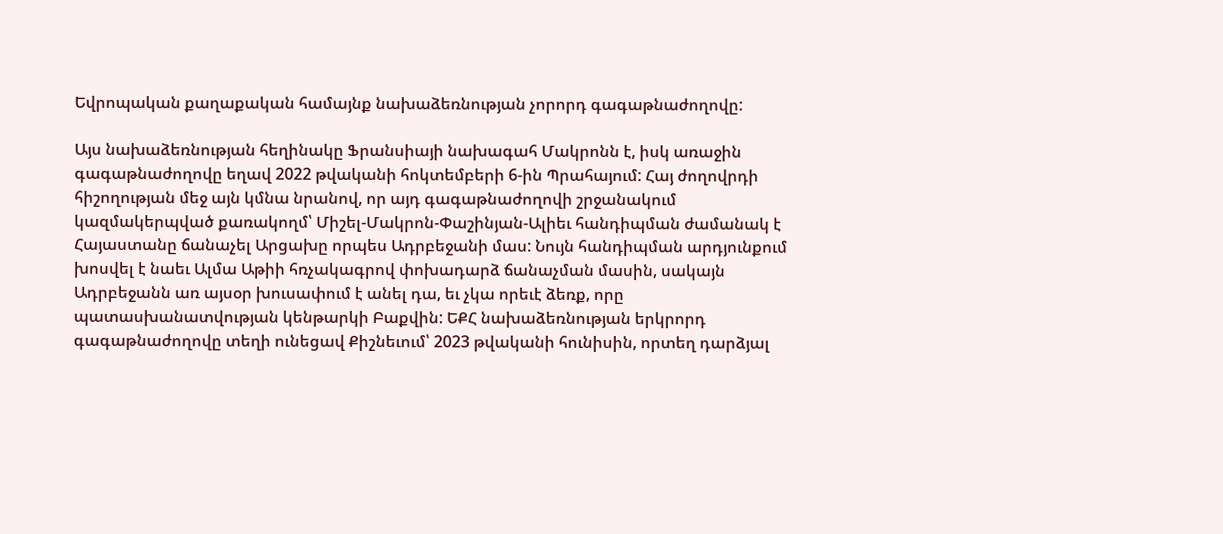Եվրոպական քաղաքական համայնք նախաձեռնության չորորդ գագաթնաժողովը:

Այս նախաձեռնության հեղինակը Ֆրանսիայի նախագահ Մակրոնն է, իսկ առաջին գագաթնաժողովը եղավ 2022 թվականի հոկտեմբերի 6‑ին Պրահայում: Հայ ժողովրդի հիշողության մեջ այն կմնա նրանով, որ այդ գագաթնաժողովի շրջանակում կազմակերպված քառակողմ՝ Միշել-Մակրոն-Փաշինյան-Ալիեւ հանդիպման ժամանակ է Հայաստանը ճանաչել Արցախը որպես Ադրբեջանի մաս: Նույն հանդիպման արդյունքում խոսվել է նաեւ Ալմա Աթիի հռչակագրով փոխադարձ ճանաչման մասին, սակայն Ադրբեջանն առ այսօր խուսափում է անել դա, եւ չկա որեւէ ձեռք, որը պատասխանատվության կենթարկի Բաքվին: ԵՔՀ նախաձեռնության երկրորդ գագաթնաժողովը տեղի ունեցավ Քիշնեւում՝ 2023 թվականի հունիսին, որտեղ դարձյալ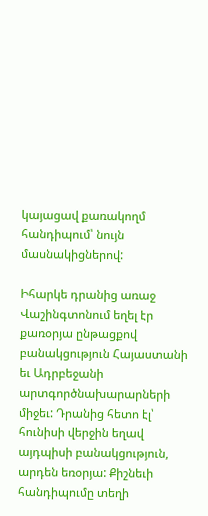կայացավ քառակողմ հանդիպում՝ նույն մասնակիցներով:

Իհարկե դրանից առաջ Վաշինգտոնում եղել էր քառօրյա ընթացքով բանակցություն Հայաստանի եւ Ադրբեջանի արտգործնախարարների միջեւ: Դրանից հետո էլ՝ հունիսի վերջին եղավ այդպիսի բանակցություն, արդեն եռօրյա: Քիշնեւի հանդիպումը տեղի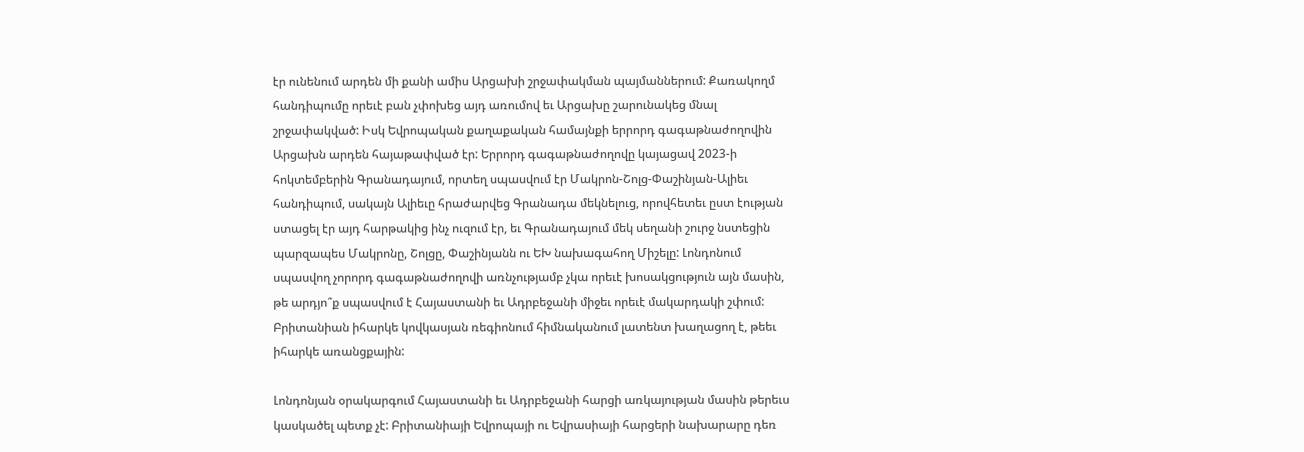էր ունենում արդեն մի քանի ամիս Արցախի շրջափակման պայմաններում: Քառակողմ հանդիպումը որեւէ բան չփոխեց այդ առումով եւ Արցախը շարունակեց մնալ շրջափակված: Իսկ Եվրոպական քաղաքական համայնքի երրորդ գագաթնաժողովին Արցախն արդեն հայաթափված էր: Երրորդ գագաթնաժողովը կայացավ 2023‑ի հոկտեմբերին Գրանադայում, որտեղ սպասվում էր Մակրոն-Շոլց-Փաշինյան-Ալիեւ հանդիպում, սակայն Ալիեւը հրաժարվեց Գրանադա մեկնելուց, որովհետեւ ըստ էության ստացել էր այդ հարթակից ինչ ուզում էր, եւ Գրանադայում մեկ սեղանի շուրջ նստեցին պարզապես Մակրոնը, Շոլցը, Փաշինյանն ու ԵԽ նախագահող Միշելը: Լոնդոնում սպասվող չորորդ գագաթնաժողովի առնչությամբ չկա որեւէ խոսակցություն այն մասին, թե արդյո՞ք սպասվում է Հայաստանի եւ Ադրբեջանի միջեւ որեւէ մակարդակի շփում: Բրիտանիան իհարկե կովկասյան ռեգիոնում հիմնականում լատենտ խաղացող է, թեեւ իհարկե առանցքային:

Լոնդոնյան օրակարգում Հայաստանի եւ Ադրբեջանի հարցի առկայության մասին թերեւս կասկածել պետք չէ: Բրիտանիայի Եվրոպայի ու Եվրասիայի հարցերի նախարարը դեռ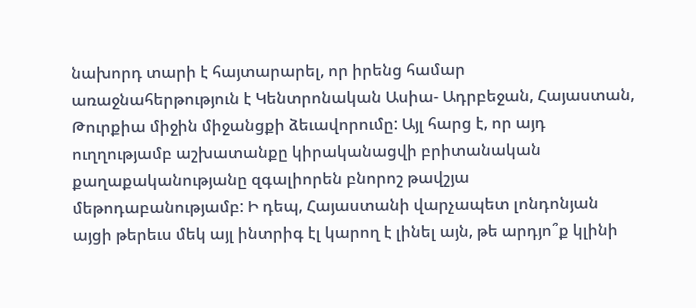նախորդ տարի է հայտարարել, որ իրենց համար առաջնահերթություն է Կենտրոնական Ասիա- Ադրբեջան, Հայաստան, Թուրքիա միջին միջանցքի ձեւավորումը: Այլ հարց է, որ այդ ուղղությամբ աշխատանքը կիրականացվի բրիտանական քաղաքականությանը զգալիորեն բնորոշ թավշյա մեթոդաբանությամբ: Ի դեպ, Հայաստանի վարչապետ լոնդոնյան այցի թերեւս մեկ այլ ինտրիգ էլ կարող է լինել այն, թե արդյո՞ք կլինի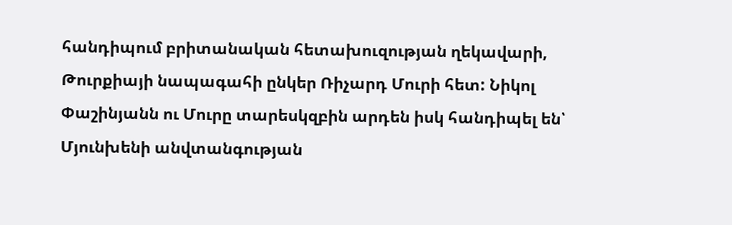հանդիպում բրիտանական հետախուզության ղեկավարի, Թուրքիայի նապագահի ընկեր Ռիչարդ Մուրի հետ: Նիկոլ Փաշինյանն ու Մուրը տարեսկզբին արդեն իսկ հանդիպել են՝ Մյունխենի անվտանգության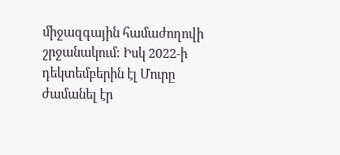միջազգային համաժողովի շրջանակում: Իսկ 2022‑ի դեկտեմբերին էլ Մուրը ժամանել էր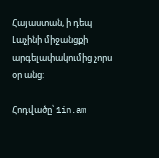Հայաստան, ի դեպ Լաչինի միջանցքի արգելափակումից չորս օր անց:

Հոդվածը՝ 1in.am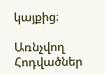կայքից։

Առնչվող Հոդվածներ